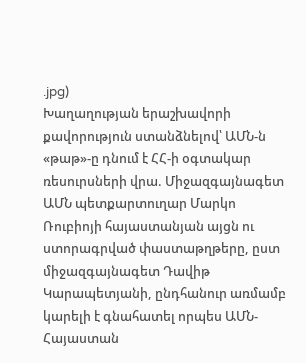.jpg)
Խաղաղության երաշխավորի քավորություն ստանձնելով՝ ԱՄՆ-ն «թաթ»-ը դնում է ՀՀ-ի օգտակար ռեսուրսների վրա. Միջազգայնագետ
ԱՄՆ պետքարտուղար Մարկո Ռուբիոյի հայաստանյան այցն ու ստորագրված փաստաթղթերը, ըստ միջազգայնագետ Դավիթ Կարապետյանի, ընդհանուր առմամբ կարելի է գնահատել որպես ԱՄՆ-Հայաստան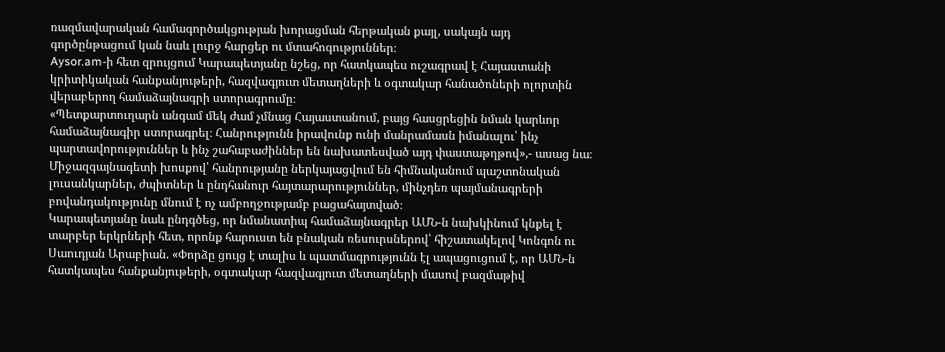ռազմավարական համագործակցության խորացման հերթական քայլ, սակայն այդ գործընթացում կան նաև լուրջ հարցեր ու մտահոգություններ։
Aysor.am-ի հետ զրույցում Կարապետյանը նշեց, որ հատկապես ուշագրավ է Հայաստանի կրիտիկական հանքանյութերի, հազվագյուտ մետաղների և օգտակար հանածոների ոլորտին վերաբերող համաձայնագրի ստորագրումը։
«Պետքարտուղարն անգամ մեկ ժամ չմնաց Հայաստանում, բայց հասցրեցին նման կարևոր համաձայնագիր ստորագրել։ Հանրությունն իրավունք ունի մանրամասն իմանալու՝ ինչ պարտավորություններ և ինչ շահաբաժիններ են նախատեսված այդ փաստաթղթով»,- ասաց նա։
Միջազգայնագետի խոսքով՝ հանրությանը ներկայացվում են հիմնականում պաշտոնական լուսանկարներ, ժպիտներ և ընդհանուր հայտարարություններ, մինչդեռ պայմանագրերի բովանդակությունը մնում է ոչ ամբողջությամբ բացահայտված։
Կարապետյանը նաև ընդգծեց, որ նմանատիպ համաձայնագրեր ԱՄՆ-ն նախկինում կնքել է տարբեր երկրների հետ, որոնք հարուստ են բնական ռեսուրսներով՝ հիշատակելով Կոնգոն ու Սաուդյան Արաբիան. «Փորձը ցույց է տալիս և պատմագրությունն էլ ապացուցում է, որ ԱՄՆ-ն հատկապես հանքանյութերի, օգտակար հազվագյուտ մետաղների մասով բազմաթիվ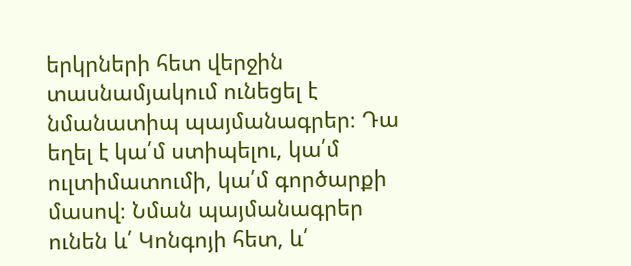երկրների հետ վերջին տասնամյակում ունեցել է նմանատիպ պայմանագրեր։ Դա եղել է կա՛մ ստիպելու, կա՛մ ուլտիմատումի, կա՛մ գործարքի մասով։ Նման պայմանագրեր ունեն և՛ Կոնգոյի հետ, և՛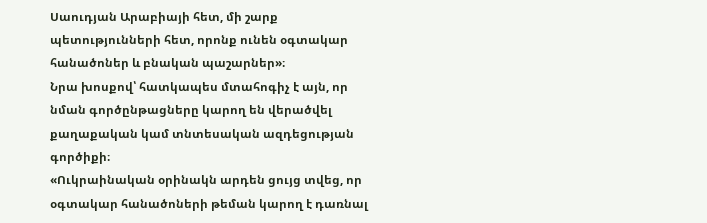Սաուդյան Արաբիայի հետ, մի շարք պետությունների հետ, որոնք ունեն օգտակար հանածոներ և բնական պաշարներ»։
Նրա խոսքով՝ հատկապես մտահոգիչ է այն, որ նման գործընթացները կարող են վերածվել քաղաքական կամ տնտեսական ազդեցության գործիքի։
«Ուկրաինական օրինակն արդեն ցույց տվեց, որ օգտակար հանածոների թեման կարող է դառնալ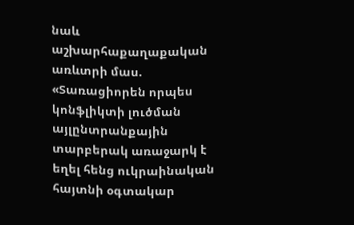նաև աշխարհաքաղաքական առևտրի մաս. «Տառացիորեն որպես կոնֆլիկտի լուծման այլընտրանքային տարբերակ առաջարկ է եղել հենց ուկրաինական հայտնի օգտակար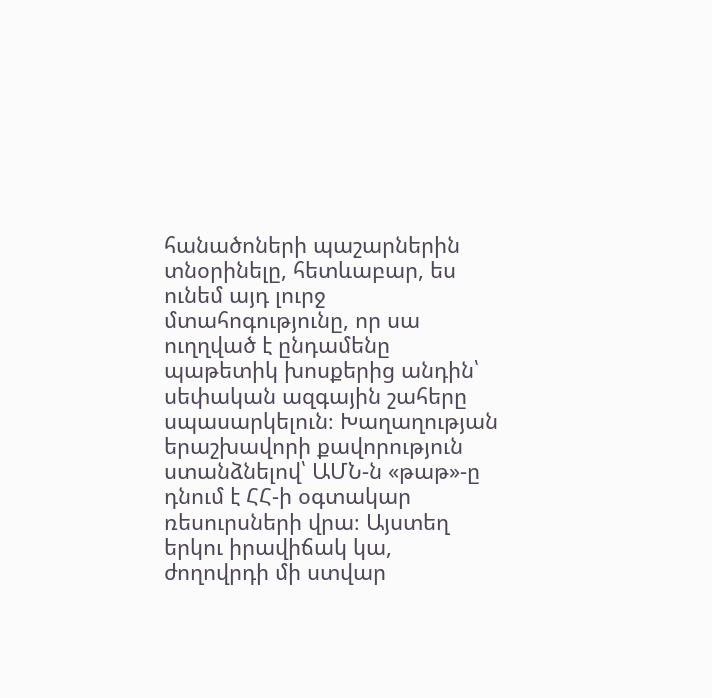հանածոների պաշարներին տնօրինելը, հետևաբար, ես ունեմ այդ լուրջ մտահոգությունը, որ սա ուղղված է ընդամենը պաթետիկ խոսքերից անդին՝ սեփական ազգային շահերը սպասարկելուն։ Խաղաղության երաշխավորի քավորություն ստանձնելով՝ ԱՄՆ-ն «թաթ»-ը դնում է ՀՀ-ի օգտակար ռեսուրսների վրա։ Այստեղ երկու իրավիճակ կա, ժողովրդի մի ստվար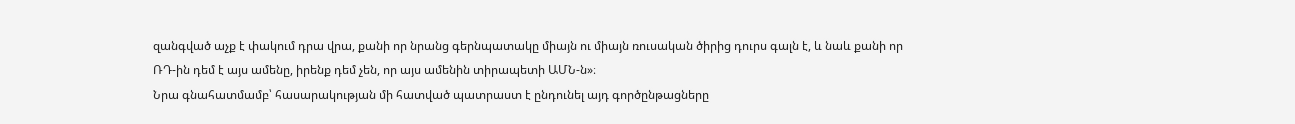զանգված աչք է փակում դրա վրա, քանի որ նրանց գերնպատակը միայն ու միայն ռուսական ծիրից դուրս գալն է, և նաև քանի որ ՌԴ-ին դեմ է այս ամենը, իրենք դեմ չեն, որ այս ամենին տիրապետի ԱՄՆ-ն»։
Նրա գնահատմամբ՝ հասարակության մի հատված պատրաստ է ընդունել այդ գործընթացները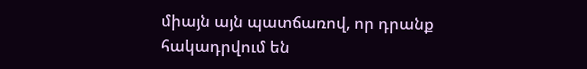միայն այն պատճառով, որ դրանք հակադրվում են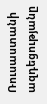Ռուսաստանի ազդեցությանը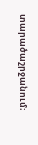տարածաշրջանում։